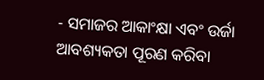- ସମାଜର ଆକାଂକ୍ଷା ଏବଂ ଉର୍ଜା ଆବଶ୍ୟକତା ପୂରଣ କରିବା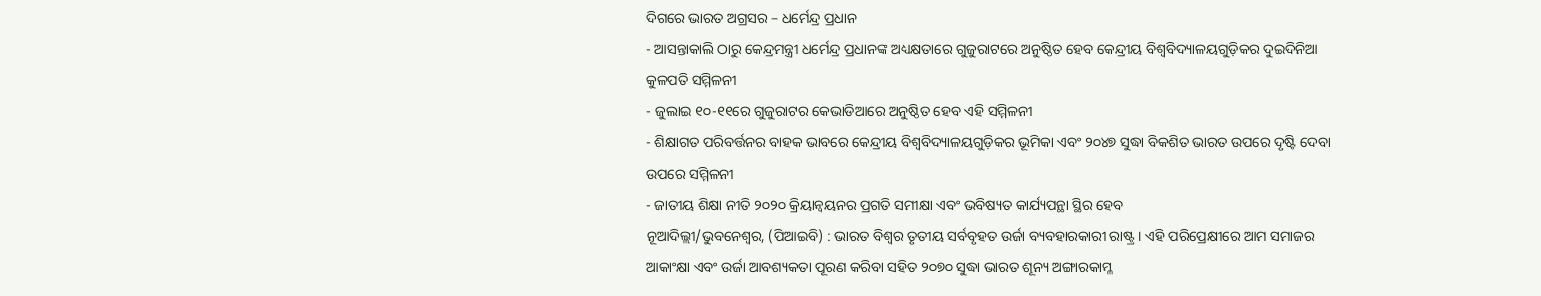ଦିଗରେ ଭାରତ ଅଗ୍ରସର – ଧର୍ମେନ୍ଦ୍ର ପ୍ରଧାନ
- ଆସନ୍ତାକାଲି ଠାରୁ କେନ୍ଦ୍ରମନ୍ତ୍ରୀ ଧର୍ମେନ୍ଦ୍ର ପ୍ରଧାନଙ୍କ ଅଧ୍ୟକ୍ଷତାରେ ଗୁଜୁରାଟରେ ଅନୁଷ୍ଠିତ ହେବ କେନ୍ଦ୍ରୀୟ ବିଶ୍ୱବିଦ୍ୟାଳୟଗୁଡ଼ିକର ଦୁଇଦିନିଆ କୁଳପତି ସମ୍ମିଳନୀ
- ଜୁଲାଇ ୧୦-୧୧ରେ ଗୁଜୁରାଟର କେଭାଡିଆରେ ଅନୁଷ୍ଠିତ ହେବ ଏହି ସମ୍ମିଳନୀ
- ଶିକ୍ଷାଗତ ପରିବର୍ତ୍ତନର ବାହକ ଭାବରେ କେନ୍ଦ୍ରୀୟ ବିଶ୍ୱବିଦ୍ୟାଳୟଗୁଡ଼ିକର ଭୂମିକା ଏବଂ ୨୦୪୭ ସୁଦ୍ଧା ବିକଶିତ ଭାରତ ଉପରେ ଦୃଷ୍ଟି ଦେବା ଉପରେ ସମ୍ମିଳନୀ
- ଜାତୀୟ ଶିକ୍ଷା ନୀତି ୨୦୨୦ କ୍ରିୟାନ୍ୱୟନର ପ୍ରଗତି ସମୀକ୍ଷା ଏବଂ ଭବିଷ୍ୟତ କାର୍ଯ୍ୟପନ୍ଥା ସ୍ଥିର ହେବ
ନୂଆଦିଲ୍ଲୀ/ଭୁବନେଶ୍ୱର, (ପିଆଇବି) : ଭାରତ ବିଶ୍ୱର ତୃତୀୟ ସର୍ବବୃହତ ଉର୍ଜା ବ୍ୟବହାରକାରୀ ରାଷ୍ଟ୍ର । ଏହି ପରିପ୍ରେକ୍ଷୀରେ ଆମ ସମାଜର ଆକାଂକ୍ଷା ଏବଂ ଉର୍ଜା ଆବଶ୍ୟକତା ପୂରଣ କରିବା ସହିତ ୨୦୭୦ ସୁଦ୍ଧା ଭାରତ ଶୂନ୍ୟ ଅଙ୍ଗାରକାମ୍ଳ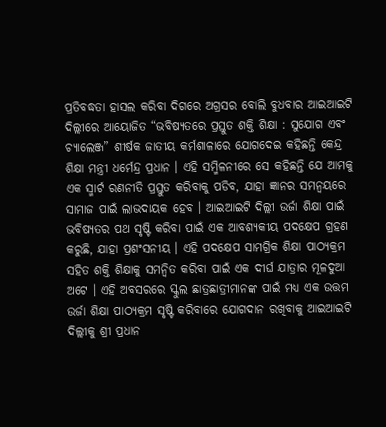ପ୍ରତିବଦ୍ଧତା ହାସଲ କରିବା ଦିଗରେ ଅଗ୍ରସର ବୋଲି ବୁଧବାର ଆଇଆଇଟି ଦିଲ୍ଲୀରେ ଆୟୋଜିତ “ଭବିଷ୍ୟତରେ ପ୍ରସ୍ତୁତ ଶକ୍ତି ଶିକ୍ଷା : ସୁଯୋଗ ଏବଂ ଚ୍ୟାଲେଞ୍ଜ” ଶୀର୍ଷକ ଜାତୀୟ କର୍ମଶାଳାରେ ଯୋଗଦେଇ କହିଛନ୍ତି କେନ୍ଦ୍ର ଶିକ୍ଷା ମନ୍ତ୍ରୀ ଧର୍ମେନ୍ଦ୍ର ପ୍ରଧାନ । ଏହି ସମ୍ମିଳନୀରେ ସେ କହିଛନ୍ତି ଯେ ଆମକୁ ଏକ ସ୍ମାର୍ଟ ରଣନୀତି ପ୍ରସ୍ତୁତ କରିବାକୁ ପଡିବ, ଯାହା ଜ୍ଞାନର ସମନ୍ୱୟରେ ସାମାଜ ପାଇଁ ଲାଭଦାୟକ ହେବ । ଆଇଆଇଟି ଦିଲ୍ଲୀ ଉର୍ଜା ଶିକ୍ଷା ପାଇଁ ଭବିଷ୍ୟତର ପଥ ସୃଷ୍ଟି କରିବା ପାଇଁ ଏକ ଆବଶ୍ୟକୀୟ ପଦକ୍ଷେପ ଗ୍ରହଣ କରୁଛି, ଯାହା ପ୍ରଶଂସନୀୟ । ଏହି ପଦକ୍ଷେପ ସାମଗ୍ରିକ ଶିକ୍ଷା ପାଠ୍ୟକ୍ରମ ସହିତ ଶକ୍ତି ଶିକ୍ଷାକୁ ସମନ୍ୱିତ କରିବା ପାଇଁ ଏକ ଦୀର୍ଘ ଯାତ୍ରାର ମୂଳଦୁଆ ଅଟେ । ଏହି ଅବସରରେ ସ୍କୁଲ ଛାତ୍ରଛାତ୍ରୀମାନଙ୍କ ପାଇଁ ମଧ୍ୟ ଏକ ଉତ୍ତମ ଉର୍ଜା ଶିକ୍ଷା ପାଠ୍ୟକ୍ରମ ସୃଷ୍ଟି କରିବାରେ ଯୋଗଦାନ ରଖିବାକୁ ଆଇଆଇଟି ଦିଲ୍ଲୀକୁ ଶ୍ରୀ ପ୍ରଧାନ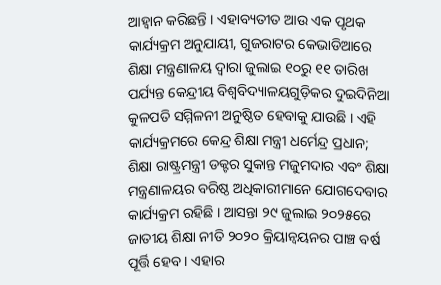ଆହ୍ୱାନ କରିଛନ୍ତି । ଏହାବ୍ୟତୀତ ଆଉ ଏକ ପୃଥକ କାର୍ଯ୍ୟକ୍ରମ ଅନୁଯାୟୀ, ଗୁଜରାଟର କେଭାଡିଆରେ ଶିକ୍ଷା ମନ୍ତ୍ରଣାଳୟ ଦ୍ୱାରା ଜୁଲାଇ ୧୦ରୁ ୧୧ ତାରିଖ ପର୍ଯ୍ୟନ୍ତ କେନ୍ଦ୍ରୀୟ ବିଶ୍ୱବିଦ୍ୟାଳୟଗୁଡ଼ିକର ଦୁଇଦିନିଆ କୁଳପତି ସମ୍ମିଳନୀ ଅନୁଷ୍ଠିତ ହେବାକୁ ଯାଉଛି । ଏହି କାର୍ଯ୍ୟକ୍ରମରେ କେନ୍ଦ୍ର ଶିକ୍ଷା ମନ୍ତ୍ରୀ ଧର୍ମେନ୍ଦ୍ର ପ୍ରଧାନ; ଶିକ୍ଷା ରାଷ୍ଟ୍ରମନ୍ତ୍ରୀ ଡକ୍ଟର ସୁକାନ୍ତ ମଜୁମଦାର ଏବଂ ଶିକ୍ଷା ମନ୍ତ୍ରଣାଳୟର ବରିଷ୍ଠ ଅଧିକାରୀମାନେ ଯୋଗଦେବାର କାର୍ଯ୍ୟକ୍ରମ ରହିଛି । ଆସନ୍ତା ୨୯ ଜୁଲାଇ ୨୦୨୫ରେ ଜାତୀୟ ଶିକ୍ଷା ନୀତି ୨୦୨୦ କ୍ରିୟାନ୍ୱୟନର ପାଞ୍ଚ ବର୍ଷ ପୂର୍ତ୍ତି ହେବ । ଏହାର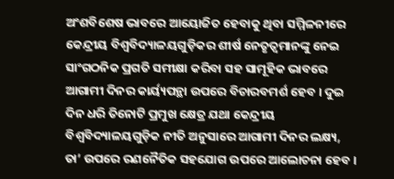ଅଂଶବିଶେଷ ଭାବରେ ଆୟୋଜିତ ହେବାକୁ ଥିବା ସମ୍ମିଳନୀରେ କେନ୍ଦ୍ରୀୟ ବିଶ୍ୱବିଦ୍ୟାଳୟଗୁଡ଼ିକର ଶୀର୍ଷ ନେତୃତ୍ୱମାନଙ୍କୁ ନେଇ ସାଂଗଠନିକ ପ୍ରଗତି ସମୀକ୍ଷା କରିବା ସହ ସାମୂହିକ ଭାବରେ ଆଗାମୀ ଦିନର କାର୍ୟ୍ୟପନ୍ଥା ଉପରେ ବିଚାରବମର୍ଶ ହେବ । ଦୁଇ ଦିନ ଧରି ତିନୋଟି ପ୍ରମୁଖ କ୍ଷେତ୍ର ଯଥା କେନ୍ଦ୍ରୀୟ ବିଶ୍ୱବିଦ୍ୟାଳୟଗୁଡ଼ିକ ନୀତି ଅନୁସାରେ ଆଗାମୀ ଦିନର ଲକ୍ଷ୍ୟ, ତା’ ଉପରେ ରଣନୈତିକ ସହଯୋଗ ଉପରେ ଆଲୋଚନା ହେବ ।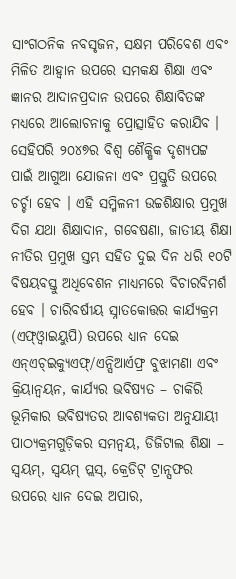ସାଂଗଠନିକ ନବସୃଜନ, ସକ୍ଷମ ପରିବେଶ ଏବଂ ମିଳିତ ଆହ୍ୱାନ ଉପରେ ସମକକ୍ଷ ଶିକ୍ଷା ଏବଂ ଜ୍ଞାନର ଆଦାନପ୍ରଦାନ ଉପରେ ଶିକ୍ଷାବିତଙ୍କ ମଧ୍ୟରେ ଆଲୋଚନାକୁ ପ୍ରୋତ୍ସାହିତ କରାଯିବ । ସେହିପରି ୨୦୪୭ର ବିଶ୍ୱ ଶୈକ୍ଷିକ ଦୃଶ୍ୟପଟ୍ଟ ପାଇଁ ଆଗୁଆ ଯୋଜନା ଏବଂ ପ୍ରସ୍ତୁତି ଉପରେ ଚର୍ଚ୍ଚା ହେବ । ଏହି ସମ୍ମିଳନୀ ଉଚ୍ଚଶିକ୍ଷାର ପ୍ରମୁଖ ଦିଗ ଯଥା ଶିକ୍ଷାଦାନ, ଗବେଷଣା, ଜାତୀୟ ଶିକ୍ଷା ନୀତିର ପ୍ରମୁଖ ସ୍ତମ୍ଭ ସହିତ ଦୁଇ ଦିନ ଧରି ୧୦ଟି ବିଷୟବସ୍ତୁ ଅଧିବେଶନ ମାଧ୍ୟମରେ ବିଚାରବିମର୍ଶ ହେବ । ଚାରିବର୍ଷୀୟ ସ୍ନାତକୋତ୍ତର କାର୍ଯ୍ୟକ୍ରମ (ଏଫ୍ଓ୍ୱାଇୟୁପି) ଉପରେ ଧ୍ୟାନ ଦେଇ ଏନ୍ଏଚ୍ଇକ୍ୟୁଏଫ୍/ଏନ୍ସିଆର୍ଏଫ୍ର ବୁଝାମଣା ଏବଂ କ୍ରିୟାନ୍ୱୟନ, କାର୍ଯ୍ୟର ଭବିଷ୍ୟତ – ଚାକିରି ଭୂମିକାର ଭବିଷ୍ୟତର ଆବଶ୍ୟକତା ଅନୁଯାୟୀ ପାଠ୍ୟକ୍ରମଗୁଡ଼ିକର ସମନ୍ୱୟ, ଡିଜିଟାଲ ଶିକ୍ଷା – ସ୍ୱୟମ୍, ସ୍ୱୟମ୍ ପ୍ଲସ୍, କ୍ରେଡିଟ୍ ଟ୍ରାନ୍ସଫର ଉପରେ ଧ୍ୟାନ ଦେଇ ଅପାର,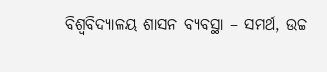ବିଶ୍ୱବିଦ୍ୟାଳୟ ଶାସନ ବ୍ୟବସ୍ଥା – ସମର୍ଥ, ଉଚ୍ଚ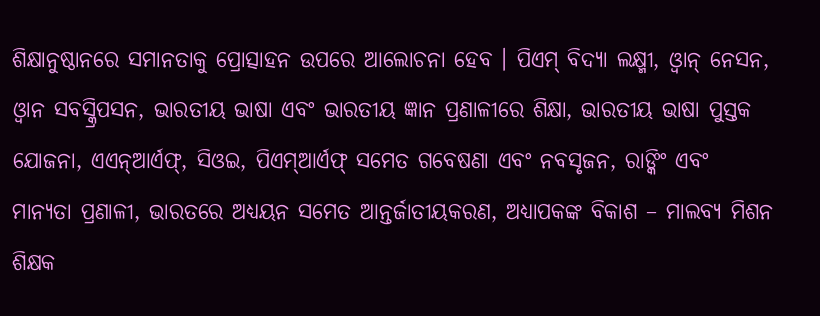ଶିକ୍ଷାନୁଷ୍ଠାନରେ ସମାନତାକୁ ପ୍ରୋତ୍ସାହନ ଉପରେ ଆଲୋଚନା ହେବ । ପିଏମ୍ ବିଦ୍ୟା ଲକ୍ଷ୍ମୀ, ଓ୍ୱାନ୍ ନେସନ, ଓ୍ୱାନ ସବସ୍କ୍ରିପସନ, ଭାରତୀୟ ଭାଷା ଏବଂ ଭାରତୀୟ ଜ୍ଞାନ ପ୍ରଣାଳୀରେ ଶିକ୍ଷା, ଭାରତୀୟ ଭାଷା ପୁସ୍ତକ ଯୋଜନା, ଏଏନ୍ଆର୍ଏଫ୍, ସିଓଇ, ପିଏମ୍ଆର୍ଏଫ୍ ସମେତ ଗବେଷଣା ଏବଂ ନବସୃଜନ, ରାଙ୍କିଂ ଏବଂ ମାନ୍ୟତା ପ୍ରଣାଳୀ, ଭାରତରେ ଅଧ୍ୟୟନ ସମେତ ଆନ୍ତର୍ଜାତୀୟକରଣ, ଅଧ୍ୟାପକଙ୍କ ବିକାଶ – ମାଲବ୍ୟ ମିଶନ ଶିକ୍ଷକ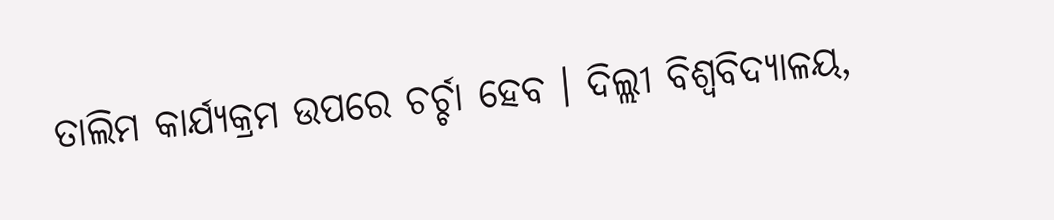ତାଲିମ କାର୍ଯ୍ୟକ୍ରମ ଉପରେ ଚର୍ଚ୍ଚା ହେବ । ଦିଲ୍ଲୀ ବିଶ୍ୱବିଦ୍ୟାଳୟ,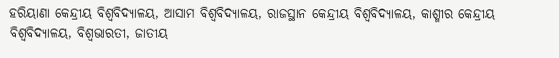ହରିୟାଣା କେନ୍ଦ୍ରୀୟ ବିଶ୍ୱବିଦ୍ୟାଳୟ, ଆସାମ ବିଶ୍ୱବିଦ୍ୟାଳୟ, ରାଜସ୍ଥାନ କେନ୍ଦ୍ରୀୟ ବିଶ୍ୱବିଦ୍ୟାଳୟ, କାଶ୍ମୀର କେନ୍ଦ୍ରୀୟ ବିଶ୍ୱବିଦ୍ୟାଳୟ, ବିଶ୍ୱଭାରତୀ, ଜାତୀୟ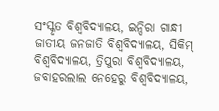ସଂସ୍କୃତ ବିଶ୍ୱବିଦ୍ୟାଳୟ, ଇନ୍ଦିରା ଗାନ୍ଧୀ ଜାତୀୟ ଜନଜାତି ବିଶ୍ୱବିଦ୍ୟାଳୟ, ସିକିମ୍ ବିଶ୍ୱବିଦ୍ୟାଳୟ, ତ୍ରିପୁରା ବିଶ୍ୱବିଦ୍ୟାଳୟ, ଜବାହରଲାଲ ନେହେରୁ ବିଶ୍ୱବିଦ୍ୟାଳୟ,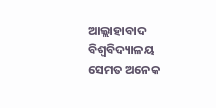ଆଲ୍ଲାହାବାଦ ବିଶ୍ୱବିଦ୍ୟାଳୟ ସେମତ ଅନେକ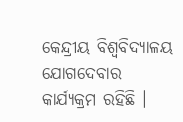କେନ୍ଦ୍ରୀୟ ବିଶ୍ୱବିଦ୍ୟାଳୟ ଯୋଗଦେବାର କାର୍ଯ୍ୟକ୍ରମ ରହିଛି ।